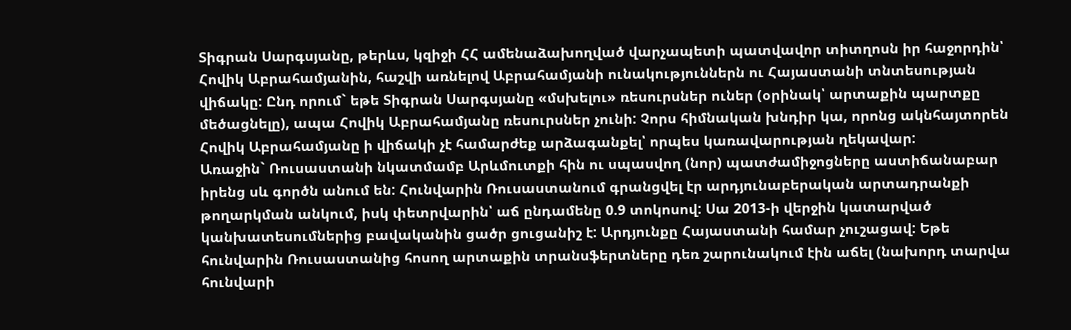Տիգրան Սարգսյանը, թերևս, կզիջի ՀՀ ամենաձախողված վարչապետի պատվավոր տիտղոսն իր հաջորդին՝ Հովիկ Աբրահամյանին, հաշվի առնելով Աբրահամյանի ունակություններն ու Հայաստանի տնտեսության վիճակը: Ընդ որում` եթե Տիգրան Սարգսյանը «մսխելու» ռեսուրսներ ուներ (օրինակ՝ արտաքին պարտքը մեծացնելը), ապա Հովիկ Աբրահամյանը ռեսուրսներ չունի: Չորս հիմնական խնդիր կա, որոնց ակնհայտորեն Հովիկ Աբրահամյանը ի վիճակի չէ համարժեք արձագանքել՝ որպես կառավարության ղեկավար:
Առաջին` Ռուսաստանի նկատմամբ Արևմուտքի հին ու սպասվող (նոր) պատժամիջոցները աստիճանաբար իրենց սև գործն անում են: Հունվարին Ռուսաստանում գրանցվել էր արդյունաբերական արտադրանքի թողարկման անկում, իսկ փետրվարին՝ աճ ընդամենը 0.9 տոկոսով: Սա 2013-ի վերջին կատարված կանխատեսումներից բավականին ցածր ցուցանիշ է: Արդյունքը Հայաստանի համար չուշացավ: Եթե հունվարին Ռուսաստանից հոսող արտաքին տրանսֆերտները դեռ շարունակում էին աճել (նախորդ տարվա հունվարի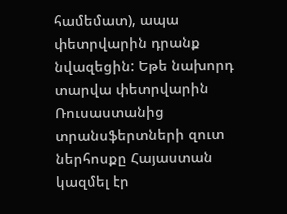համեմատ), ապա փետրվարին դրանք նվազեցին: Եթե նախորդ տարվա փետրվարին Ռուսաստանից տրանսֆերտների զուտ ներհոսքը Հայաստան կազմել էր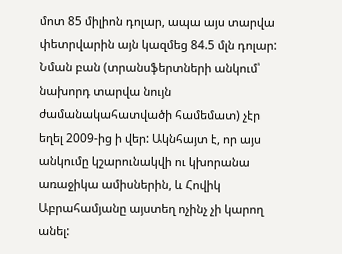մոտ 85 միլիոն դոլար, ապա այս տարվա փետրվարին այն կազմեց 84.5 մլն դոլար: Նման բան (տրանսֆերտների անկում՝ նախորդ տարվա նույն ժամանակահատվածի համեմատ) չէր եղել 2009-ից ի վեր: Ակնհայտ է, որ այս անկումը կշարունակվի ու կխորանա առաջիկա ամիսներին, և Հովիկ Աբրահամյանը այստեղ ոչինչ չի կարող անել: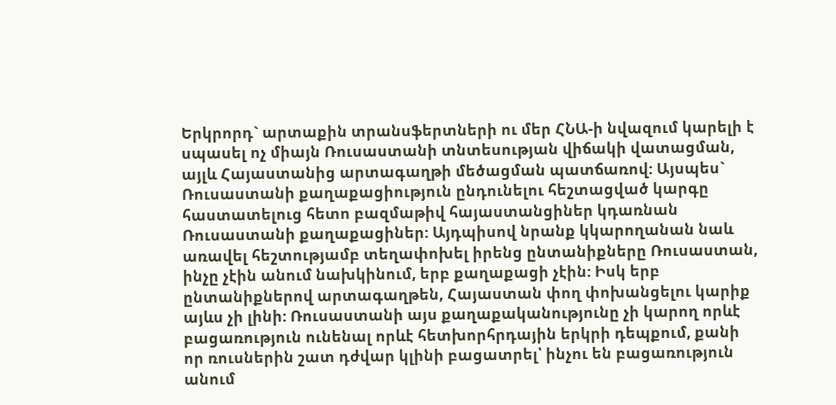Երկրորդ` արտաքին տրանսֆերտների ու մեր ՀՆԱ-ի նվազում կարելի է սպասել ոչ միայն Ռուսաստանի տնտեսության վիճակի վատացման, այլև Հայաստանից արտագաղթի մեծացման պատճառով: Այսպես` Ռուսաստանի քաղաքացիություն ընդունելու հեշտացված կարգը հաստատելուց հետո բազմաթիվ հայաստանցիներ կդառնան Ռուսաստանի քաղաքացիներ: Այդպիսով նրանք կկարողանան նաև առավել հեշտությամբ տեղափոխել իրենց ընտանիքները Ռուսաստան, ինչը չէին անում նախկինում, երբ քաղաքացի չէին: Իսկ երբ ընտանիքներով արտագաղթեն, Հայաստան փող փոխանցելու կարիք այևս չի լինի: Ռուսաստանի այս քաղաքականությունը չի կարող որևէ բացառություն ունենալ որևէ հետխորհրդային երկրի դեպքում, քանի որ ռուսներին շատ դժվար կլինի բացատրել՝ ինչու են բացառություն անում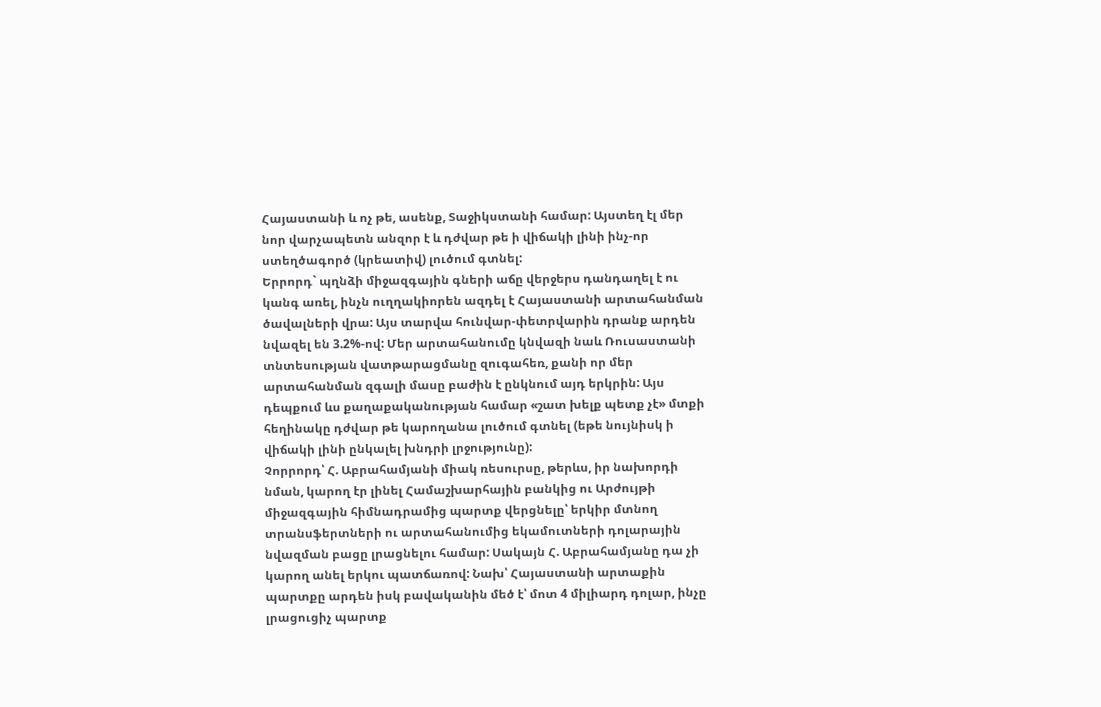Հայաստանի և ոչ թե, ասենք, Տաջիկստանի համար: Այստեղ էլ մեր նոր վարչապետն անզոր է և դժվար թե ի վիճակի լինի ինչ-որ ստեղծագործ (կրեատիվ) լուծում գտնել:
Երրորդ` պղնձի միջազգային գների աճը վերջերս դանդաղել է ու կանգ առել, ինչն ուղղակիորեն ազդել է Հայաստանի արտահանման ծավալների վրա: Այս տարվա հունվար-փետրվարին դրանք արդեն նվազել են 3.2%-ով: Մեր արտահանումը կնվազի նաև Ռուսաստանի տնտեսության վատթարացմանը զուգահեռ, քանի որ մեր արտահանման զգալի մասը բաժին է ընկնում այդ երկրին: Այս դեպքում ևս քաղաքականության համար «շատ խելք պետք չէ» մտքի հեղինակը դժվար թե կարողանա լուծում գտնել (եթե նույնիսկ ի վիճակի լինի ընկալել խնդրի լրջությունը):
Չորրորդ՝ Հ. Աբրահամյանի միակ ռեսուրսը, թերևս, իր նախորդի նման, կարող էր լինել Համաշխարհային բանկից ու Արժույթի միջազգային հիմնադրամից պարտք վերցնելը՝ երկիր մտնող տրանսֆերտների ու արտահանումից եկամուտների դոլարային նվազման բացը լրացնելու համար: Սակայն Հ. Աբրահամյանը դա չի կարող անել երկու պատճառով: Նախ՝ Հայաստանի արտաքին պարտքը արդեն իսկ բավականին մեծ է՝ մոտ 4 միլիարդ դոլար, ինչը լրացուցիչ պարտք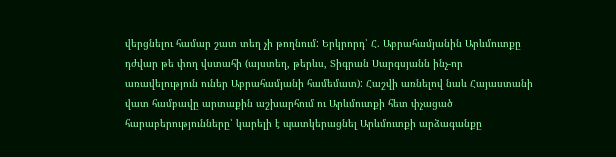վերցնելու համար շատ տեղ չի թողնում: Երկրորդ՝ Հ. Աբրահամյանին Արևմուտքը դժվար թե փող վստահի (այստեղ, թերևս, Տիգրան Սարգսյանն ինչ-որ առավելություն ուներ Աբրահամյանի համեմատ): Հաշվի առնելով նաև Հայաստանի վատ համբավը արտաքին աշխարհում ու Արևմուտքի հետ փչացած հարաբերությունները՝ կարելի է պատկերացնել Արևմուտքի արձագանքը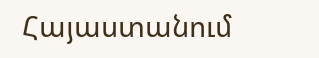Հայաստանում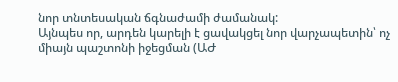նոր տնտեսական ճգնաժամի ժամանակ:
Այնպես որ, արդեն կարելի է ցավակցել նոր վարչապետին՝ ոչ միայն պաշտոնի իջեցման (ԱԺ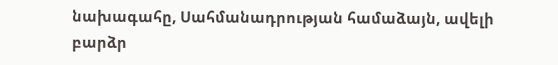նախագահը, Սահմանադրության համաձայն, ավելի բարձր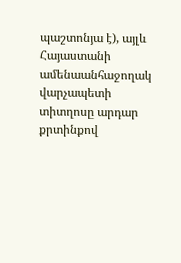պաշտոնյա է), այլև Հայաստանի ամենաանհաջողակ վարչապետի տիտղոսը արդար քրտինքով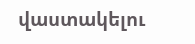վաստակելու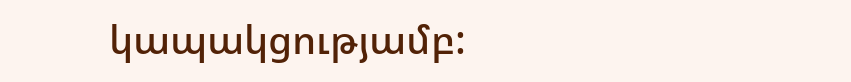կապակցությամբ: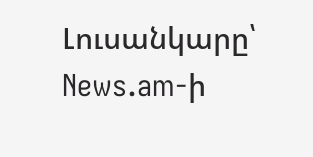Լուսանկարը՝ News.am-ի